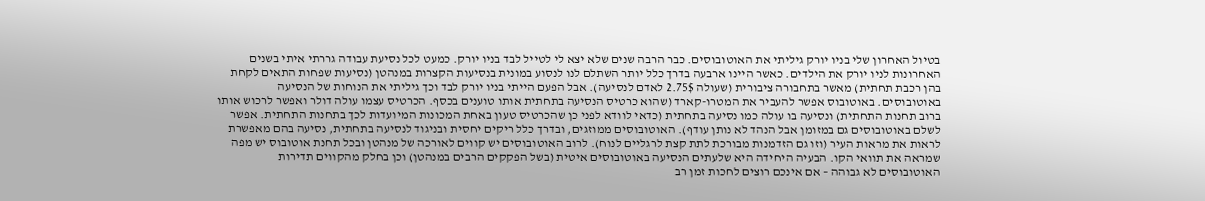בטיול האחרון שלי בניו יורק גיליתי את האוטובוסים. כבר הרבה שנים שלא יצא לי לטייל לבד בניו יורק. כמעט לכל נסיעת עבודה גררתי איתי בשנים האחרונות לניו יורק את הילדים. כאשר היינו ארבעה בדרך כלל יותר השתלם לנו לנסוע במונית בנסיעות הקצרות במנהטן (נסיעות שפחות התאים לקחת בהן רכבת תחתית) מאשר בתחבורה ציבורית (שעולה 2.75$ לאדם לנסיעה). אבל הפעם הייתי בניו יורק לבד וכך גיליתי את הנוחות של הנסיעה באוטובוסים. באוטובוס אפשר להעביר את המטרו-קארד (שהוא כרטיס הנסיעה בתחתית אותו טוענים בכסף. הכרטיס עצמו עולה דולר ואפשר לרכוש אותו ברוב תחנות התחתית) ונסיעה בו עולה כמו נסיעה בתחתית (כדאי לוודא לפני כן שהכרטיס טעון באחת המכונות המיועדות לכך בתחנות התחתית. אפשר לשלם באוטובוסים גם במזומן אבל הנהד לא נותן עודף). האוטובוסים ממוזגים, ובדרך כלל ריקים יחסית ובניגוד לנסיעה בתחתית, נסיעה בהם מאפשרת לראות את מראות העיר (וזו גם הזדמנות מבורכת לתת קצת לרגליים לנוח). לרוב האוטובוסים יש קווים לאורכה של מנהטן ובכל תחנת אוטובוס יש מפה שמראה את תוואי הקו. הבעיה היחידה היא שלעתים הנסיעה באוטובוסים איטית (בשל הפקקים הרבים במנהטן) וכן בחלק מהקווים תדירות האוטובוסים לא גבוהה – אם אינכם רוצים לחכות זמן רב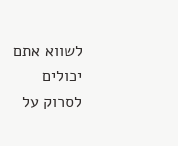לשווא אתם יכולים לסרוק על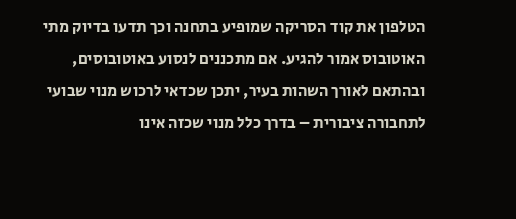הטלפון את קוד הסריקה שמופיע בתחנה וכך תדעו בדיוק מתי האוטובוס אמור להגיע. אם מתכננים לנסוע באוטובוסים, ובהתאם לאורך השהות בעיר, יתכן שכדאי לרכוש מנוי שבועי לתחבורה ציבורית – בדרך כלל מנוי שכזה אינו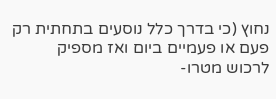נחוץ (כי בדרך כלל נוסעים בתחתית רק פעם או פעמיים ביום ואז מספיק לרכוש מטרו-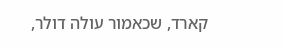קארד, שכאמור עולה דולר,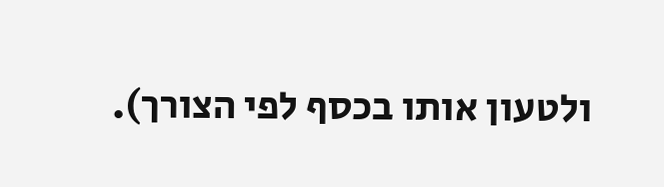ולטעון אותו בכסף לפי הצורך).